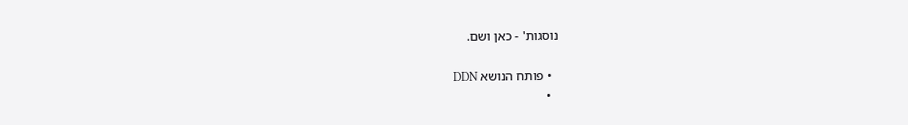נוסגות' - כאן ושם.

  • פותח הנושא DDN
  •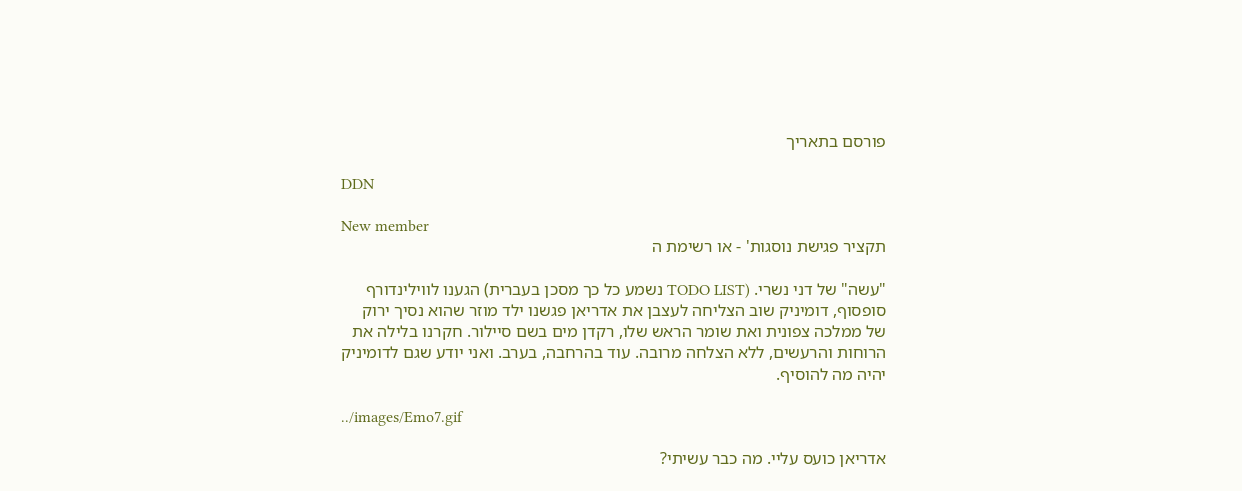פורסם בתאריך

DDN

New member
תקציר פגישת נוסגות' - או רשימת ה

"עשה" של דני נשרי. (TODO LIST נשמע כל כך מסכן בעברית) הגענו לווילינדורף סופסוף, דומיניק שוב הצליחה לעצבן את אדריאן פגשנו ילד מוזר שהוא נסיך ירוק של ממלכה צפונית ואת שומר הראש שלו, רקדן מים בשם סיילור. חקרנו בלילה את הרוחות והרעשים, ללא הצלחה מרובה. עוד בהרחבה, בערב. ואני יודע שגם לדומיניק יהיה מה להוסיף.

../images/Emo7.gif

אדריאן כועס עליי. מה כבר עשיתי?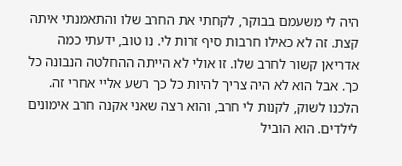היה לי משעמם בבוקר, לקחתי את החרב שלו והתאמנתי איתה קצת. זה לא כאילו חרבות סיף זרות לי. נו טוב, ידעתי כמה אדריאן קשור לחרב שלו. זו אולי לא הייתה ההחלטה הנבונה כל כך. אבל הוא לא היה צריך להיות כל כך רשע אליי אחרי זה. הלכנו לשוק, לקנות לי חרב, והוא רצה שאני אקנה חרב אימונים לילדים. הוא הוביל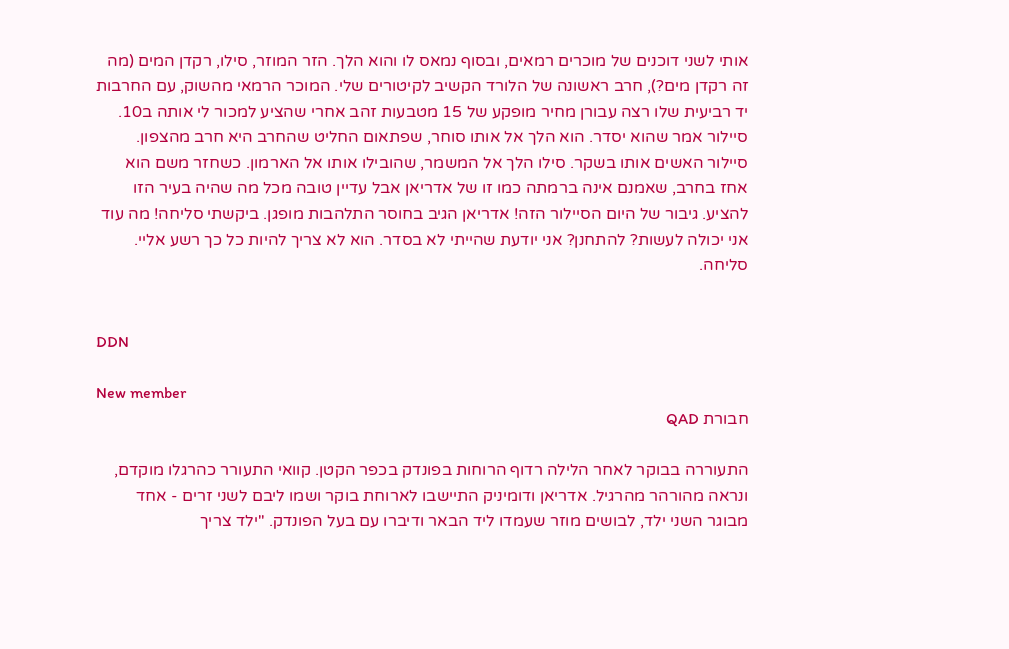אותי לשני דוכנים של מוכרים רמאים, ובסוף נמאס לו והוא הלך. הזר המוזר, סילו, רקדן המים (מה זה רקדן מים?), חרב ראשונה של הלורד הקשיב לקיטורים שלי. המוכר הרמאי מהשוק, עם החרבות יד רביעית שלו רצה עבורן מחיר מופקע של 15 מטבעות זהב אחרי שהציע למכור לי אותה ב10. סיילור אמר שהוא יסדר. הוא הלך אל אותו סוחר, שפתאום החליט שהחרב היא חרב מהצפון. סיילור האשים אותו בשקר. סילו הלך אל המשמר, שהובילו אותו אל הארמון. כשחזר משם הוא אחז בחרב, שאמנם אינה ברמתה כמו זו של אדריאן אבל עדיין טובה מכל מה שהיה בעיר הזו להציע. גיבור של היום הסיילור הזה! אדריאן הגיב בחוסר התלהבות מופגן. ביקשתי סליחה! מה עוד אני יכולה לעשות? להתחנן? אני יודעת שהייתי לא בסדר. הוא לא צריך להיות כל כך רשע אליי. סליחה.


DDN

New member
חבורת QAD

התעוררה בבוקר לאחר הלילה רדוף הרוחות בפונדק בכפר הקטן. קוואי התעורר כהרגלו מוקדם, ונראה מהורהר מהרגיל. אדריאן ודומיניק התיישבו לארוחת בוקר ושמו ליבם לשני זרים - אחד מבוגר השני ילד, לבושים מוזר שעמדו ליד הבאר ודיברו עם בעל הפונדק. "ילד צריך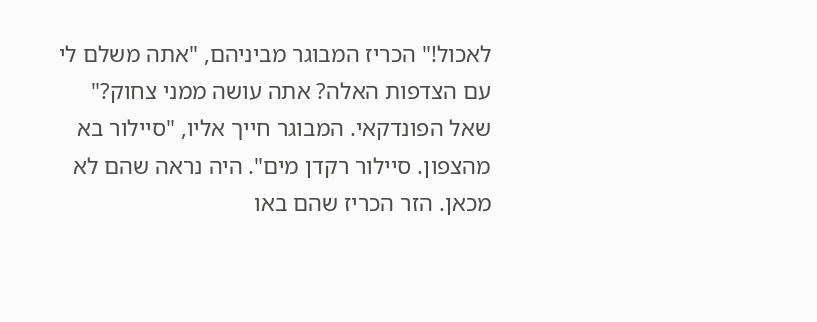לאכול!" הכריז המבוגר מביניהם, "אתה משלם לי עם הצדפות האלה? אתה עושה ממני צחוק?" שאל הפונדקאי. המבוגר חייך אליו, "סיילור בא מהצפון. סיילור רקדן מים". היה נראה שהם לא מכאן. הזר הכריז שהם באו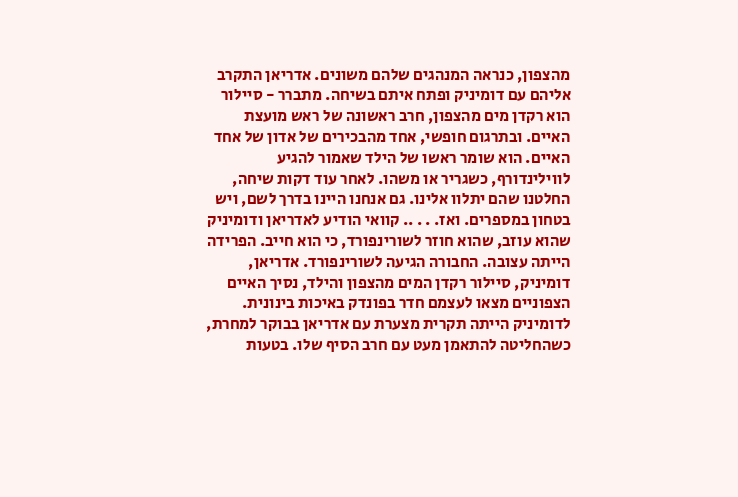מהצפון, כנראה המנהגים שלהם משונים. אדריאן התקרב אליהם עם דומיניק ופתח איתם בשיחה. מתברר - סיילור הוא רקדן מים מהצפון, חרב ראשונה של ראש מועצת האיים. ובתרגום חופשי, אחד מהבכירים של אדון של אחד האיים. הוא שומר ראשו של הילד שאמור להגיע לווילינדורף, כשגריר או משהו. לאחר עוד דקות שיחה, החלטנו שהם יתלוו אלינו. גם אנחנו היינו בדרך לשם, ויש בטחון במספרים. ואז. . . .. קוואי הודיע לאדריאן ודומיניק שהוא עוזב, שהוא חוזר לשורינפורד, כי הוא חייב. הפרידה הייתה עצובה. החבורה הגיעה לשורינפורד. אדריאן, דומיניק, סיילור רקדן המים מהצפון והילד, נסיך האיים הצפוניים מצאו לעצמם חדר בפונדק באיכות בינונית. לדומיניק הייתה תקרית מצערת עם אדריאן בבוקר למחרת, כשהחליטה להתאמן מעט עם חרב הסיף שלו. בטעות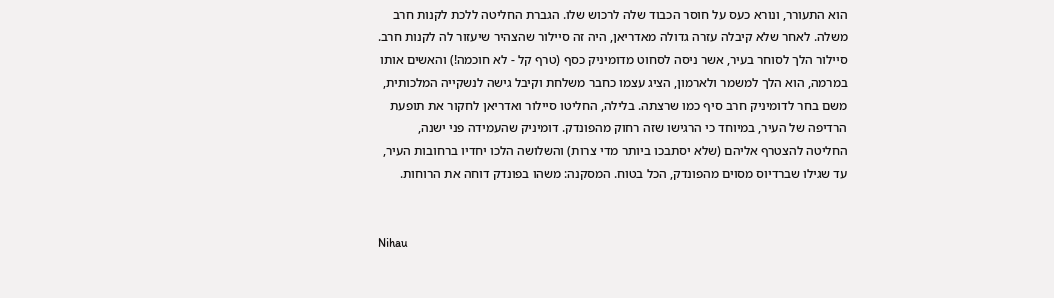הוא התעורר, ונורא כעס על חוסר הכבוד שלה לרכוש שלו. הגברת החליטה ללכת לקנות חרב משלה. לאחר שלא קיבלה עזרה גדולה מאדריאן, היה זה סיילור שהצהיר שיעזור לה לקנות חרב. סיילור הלך לסוחר בעיר, אשר ניסה לסחוט מדומיניק כסף (טרף קל - לא חוכמה!) והאשים אותו במרמה, הוא הלך למשמר ולארמון, הציג עצמו כחבר משלחת וקיבל גישה לנשקייה המלכותית, משם בחר לדומיניק חרב סיף כמו שרצתה. בלילה, החליטו סיילור ואדריאן לחקור את תופעת הרדיפה של העיר, במיוחד כי הרגישו שזה רחוק מהפונדק. דומיניק שהעמידה פני ישנה, החליטה להצטרף אליהם (שלא יסתבכו ביותר מדי צרות) והשלושה הלכו יחדיו ברחובות העיר, עד שגילו שברדיוס מסוים מהפונדק, הכל בטוח. המסקנה: משהו בפונדק דוחה את הרוחות.


Nihau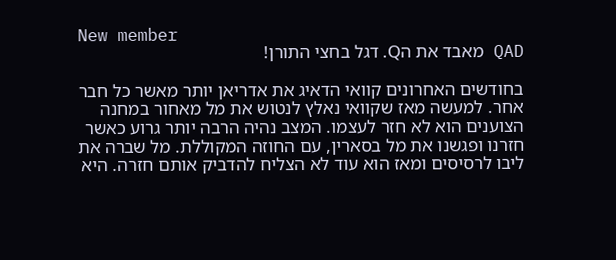New member
QAD מאבד את הQ. דגל בחצי התורן!

בחודשים האחרונים קוואי הדאיג את אדריאן יותר מאשר כל חבר אחר. למעשה מאז שקוואי נאלץ לנטוש את מל מאחור במחנה הצוענים הוא לא חזר לעצמו. המצב נהיה הרבה יותר גרוע כאשר חזרנו ופגשנו את מל בסארין, עם החוזה המקוללת. מל שברה את ליבו לרסיסים ומאז הוא עוד לא הצליח להדביק אותם חזרה. היא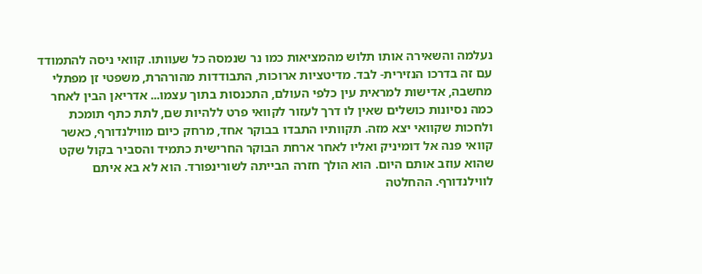נעלמה והשאירה אותו תלוש מהמציאות כמו נר שנמסה כל שעוותו. קוואי ניסה להתמודד עם זה בדרכו הנזירית- לבד. מדיטציות ארוכות, התבודדות מהורהרת, משפטי זן מפתלי מחשבה, אדישות למראית עין כלפי העולם, התכנסות בתוך עצמו... אדריאן הבין לאחר כמה נסיונות כושלים שאין לו דרך לעזור לקוואי פרט ללהיות שם, לתת כתף תומכת ולחכות שקוואי יצא מזה. תקוותיו התבדו בבוקר אחד, מרחק כיום מווילנדורף, כאשר קוואי פנה אל דומיניק ואליו לאחר ארחת הבוקר החרישית כתמיד והסביר בקול שקט שהוא עוזב אותם היום. הוא הולך חזרה הבייתה לשורינפורד. הוא לא בא איתם לווילנדורף. ההחלטה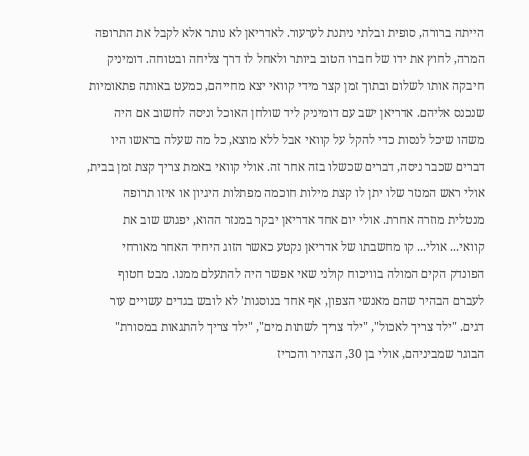הייתה ברורה, סופית ובלתי ניתנת לערעור. לאדריאן לא נותר אלא לקבל את התרופה המרה, לחוץ את ידו של חברו הטוב ביותר ולאחל לו דרך צליחה ובטוחה. דומיניק חיבקה אותו לשלום ובתוך זמן קצר מידי קוואי יצא מחייהם, כמעט באותה פתאומיות שנכנס אליהם. אדריאן ישב עם דומיניק ליד שולחן האוכל וניסה לחשוב אם היה משהו שיכל לנסות כדי להקל על קוואי אבל ללא מוצא, כל מה שעלה בראשו היו דברים שכבר ניסה, דברים שכשלו בזה אחר זה. אולי קוואי באמת צריך קצת זמן בבית, אולי ראש המנזר שלו יתן לו קצת מילות חוכמה מפתלות היגיון או איזו תרופה מנטלית מוזרה אחרת. אולי יום אחד אדריאן יבקר במנזר ההוא, יפגוש שוב את קוואי... אולי... קו מחשבתו של אדריאן נקטע כאשר הזוג היחיד האחר מאורחי הפונדק הקים המולה בוויכוח קולני שאי אפשר היה להתעלם ממנו. מבט חטוף לעברם הבהיר שהם מאנשי הצפון, אף אחד בנוסגות' לא לובש בגדים עשויים עור דגים. "ילד צריך לאכול", "ילד צריך לשתות מים", "ילד צריך להתגאות במסורת" הבוגר שמביניהם, אולי בן 30, הצהיר והכריז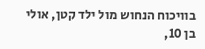בוויכוח הנחוש מול ילד קטן, אולי בן 10,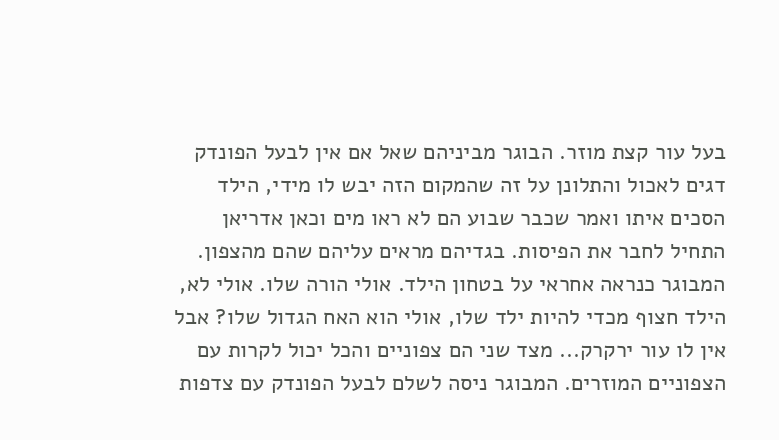בעל עור קצת מוזר. הבוגר מביניהם שאל אם אין לבעל הפונדק דגים לאכול והתלונן על זה שהמקום הזה יבש לו מידי, הילד הסכים איתו ואמר שכבר שבוע הם לא ראו מים וכאן אדריאן התחיל לחבר את הפיסות. בגדיהם מראים עליהם שהם מהצפון. המבוגר כנראה אחראי על בטחון הילד. אולי הורה שלו. אולי לא, הילד חצוף מכדי להיות ילד שלו, אולי הוא האח הגדול שלו? אבל אין לו עור ירקרק... מצד שני הם צפוניים והכל יכול לקרות עם הצפוניים המוזרים. המבוגר ניסה לשלם לבעל הפונדק עם צדפות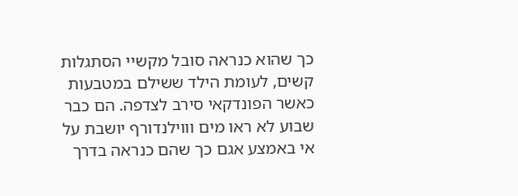כך שהוא כנראה סובל מקשיי הסתגלות קשים, לעומת הילד ששילם במטבעות כאשר הפונדקאי סירב לצדפה. הם כבר שבוע לא ראו מים וווילנדורף יושבת על אי באמצע אגם כך שהם כנראה בדרך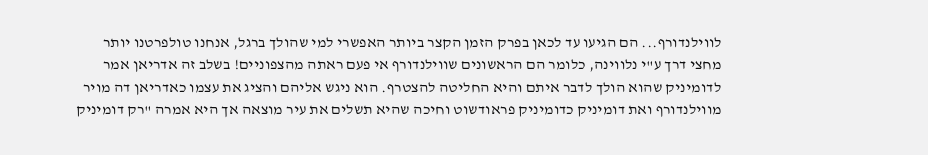לווילנדורף... הם הגיעו עד לכאן בפרק הזמן הקצר ביותר האפשרי למי שהולך ברגל, אנחנו טולפרטנו יותר מחצי דרך ע"י נלווינה, כלומר הם הראשונים שווילנדורף אי פעם ראתה מהצפוניים! בשלב זה אדריאן אמר לדומיניק שהוא הולך לדבר איתם והיא החליטה להצטרף. הוא ניגש אליהם והציג את עצמו כאדריאן דה מויר מווילנדורף ואת דומיניק כדומיניק פראודשוט וחיכה שהיא תשלים את עיר מוצאה אך היא אמרה "רק דומיניק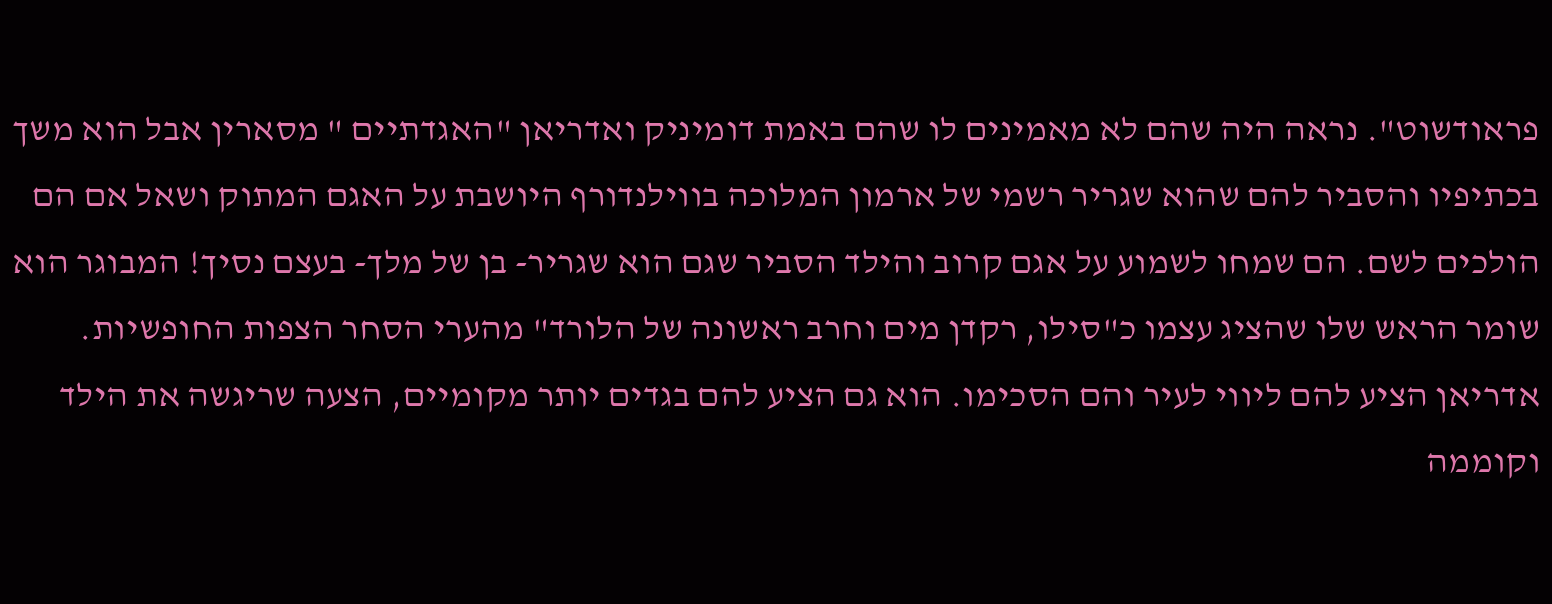פראודשוט". נראה היה שהם לא מאמינים לו שהם באמת דומיניק ואדריאן "האגדתיים " מסארין אבל הוא משך בכתיפיו והסביר להם שהוא שגריר רשמי של ארמון המלוכה בווילנדורף היושבת על האגם המתוק ושאל אם הם הולכים לשם. הם שמחו לשמוע על אגם קרוב והילד הסביר שגם הוא שגריר- בן של מלך- בעצם נסיך! המבוגר הוא שומר הראש שלו שהציג עצמו כ"סילו, רקדן מים וחרב ראשונה של הלורד" מהערי הסחר הצפות החופשיות. אדריאן הציע להם ליווי לעיר והם הסכימו. הוא גם הציע להם בגדים יותר מקומיים, הצעה שריגשה את הילד וקוממה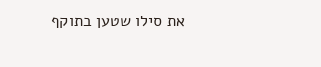את סילו שטען בתוקף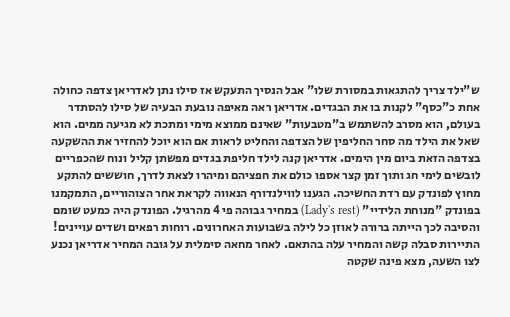ש"ילד צריך להתגאות במסורת שלו" אבל הנסיך התעקש אז סילו נתן לאדריאן צדפה כחולה אחת כ"כסף" לקנות בו את הבגדים. אדריאן ראה מאיפה נובעת הבעיה של סילו להסתדר בעולם, הוא מסרב להשתמש ב"מטבעות" שאינם ממוצא מימי ומתכת לא מגיעה ממים. הוא שאל את הילד מה סחר החליפין של הצדפה והחליט לראות אם הוא יוכל להחזיר את ההשקעה בצדפה הזאת ביום מין הימים. אדריאן קנה לילד חליפת בגדים מפשתן קליל ונוח שהכפריים לובשים לימי חג ותוך זמן קצר אספו כולם את חפציהם ומיהרו לצאת לדרך, חוששים להתקע מחוץ לפונדק עם רדת החשיכה. הגענו לווילנדורף הנאווה לקראת אחר הצוהוריים, התמקמנו בפונדק "מנוחת הלידיי" (Lady's rest) במחיר גבוהה פי 4 מהרגיל. הפונדק היה כמעט שומם והסיבה לכך הייתה ברורה לאוזן כל לילה בשבועות האחרונים. רוחות רפאים ושדים עויינים! התיירות סבלה קשה והמחיר עלה בהתאם. לאחר מחאה סימלית על גובה המחיר אדריאן נכנע לצו השעה, מצא פינה שקטה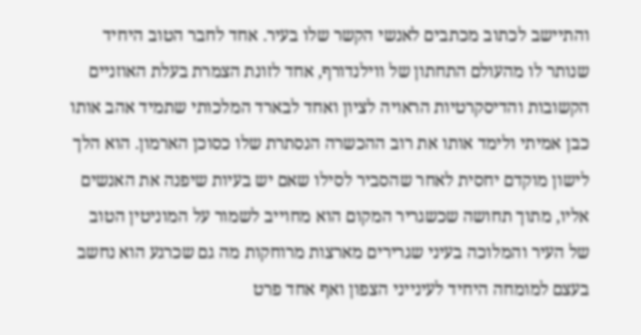והתיישב לכתוב מכתבים לאנשי הקשר שלו בעיר. אחד לחבר הטוב היחיד שנותר לו מהעולם התחתון של ווילנדורף, אחד לזונת הצמרת בעלת האוזניים הקשובות והדיסקרטיות הראויה לציון ואחד לבארד המלכותי שתמיד אהב אותו כבן אמיתי ולימד אותו את רוב ההכשרה הנסתרת שלו כסוכן הארמון. הוא הלך לישון מוקדם יחסית לאחר שהסביר לסילו שאם יש בעיות שיפנה את האנשים אליו, מתוך תחושה שכשגריר המקום הוא מחוייב לשמור על המוניטין הטוב של העיר והמלוכה בעיני שגרירים מארצות מרוחקות מה גם שכרגע הוא נחשב בעצם למומחה היחיד לעינייני הצפון ואף אחד פרט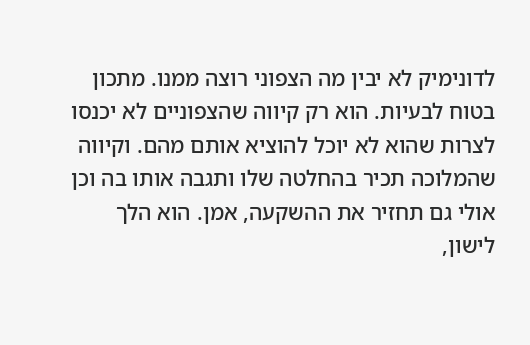לדונימיק לא יבין מה הצפוני רוצה ממנו. מתכון בטוח לבעיות. הוא רק קיווה שהצפוניים לא יכנסו לצרות שהוא לא יוכל להוציא אותם מהם. וקיווה שהמלוכה תכיר בהחלטה שלו ותגבה אותו בה וכן אולי גם תחזיר את ההשקעה, אמן. הוא הלך לישון,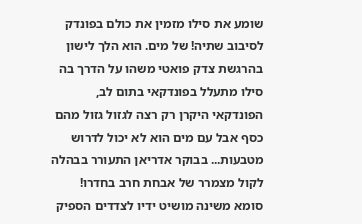שומע את סילו מזמין את כולם בפונדק לסיבוב שתיה! של מים. הוא הלך לישון בהרגשת צדק פואטי משהו על הדרך בה סילו מתעלל בפונדקאי בתום לב, הפונדקאי היקרן רק רצה לגזול גזול מהם כסף אבל עם מים הוא לא יכול לדרוש מטבעות... בבוקר אדריאן התעורר בבהלה לקול מצמרר של אבחת חרב בחדרו! סומא משינה מושיט ידיו לצדדים הספיק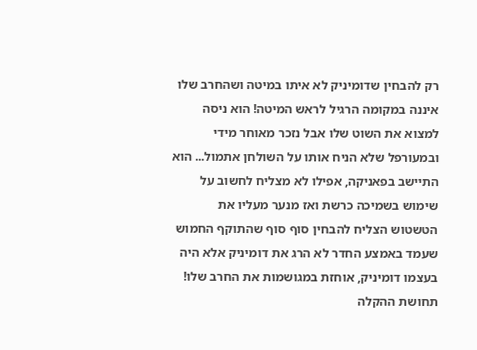רק להבחין שדומיניק לא איתו במיטה ושהחרב שלו איננה במקומה הרגיל לראש המיטה! הוא ניסה למצוא את השוט שלו אבל נזכר מאוחר מידי ובמעורפל שלא הניח אותו על השולחן אתמול... הוא התיישב בפאניקה, אפילו לא מצליח לחשוב על שימוש בשמיכה כרשת ואז מנער מעליו את הטשטוש הצליח להבחין סוף סוף שהתוקף החמוש שעמד באמצע החדר לא הרג את דומיניק אלא היה בעצמו דומיניק, אוחזת במגושמות את החרב שלו! תחושת ההקלה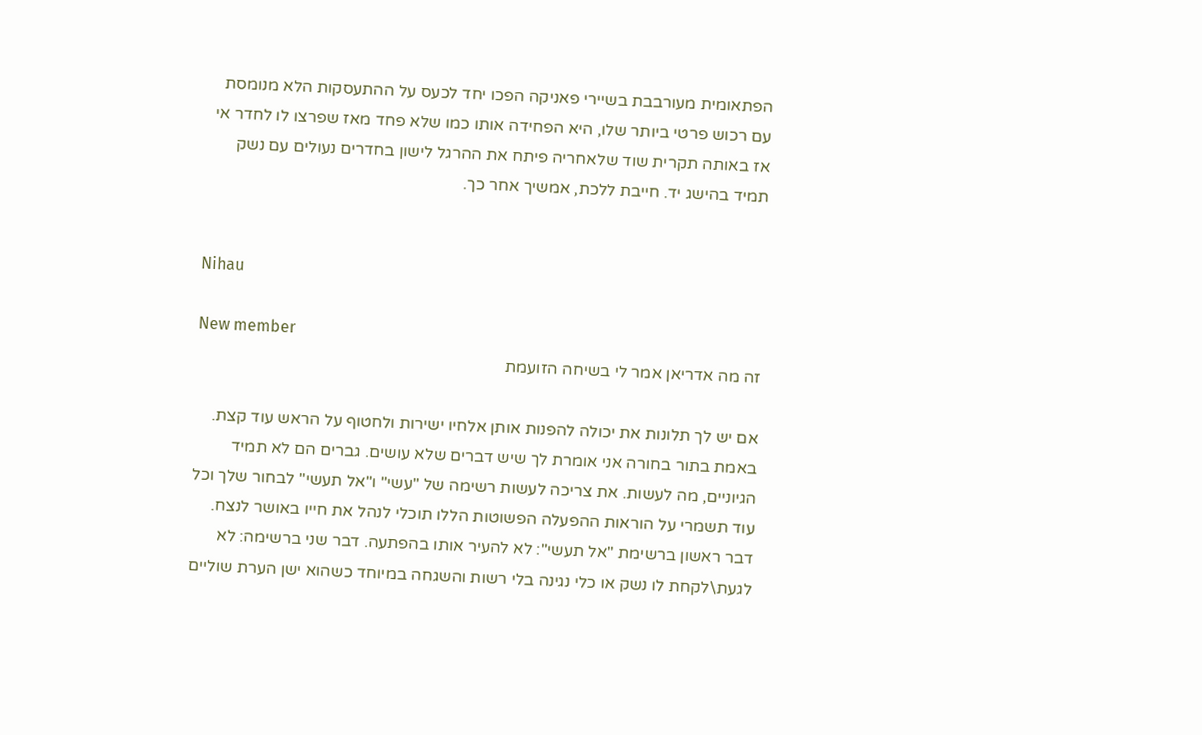הפתאומית מעורבבת בשיירי פאניקה הפכו יחד לכעס על ההתעסקות הלא מנומסת עם רכוש פרטי ביותר שלו, היא הפחידה אותו כמו שלא פחד מאז שפרצו לו לחדר אי אז באותה תקרית שוד שלאחריה פיתח את ההרגל לישון בחדרים נעולים עם נשק תמיד בהישג יד. חייבת ללכת, אמשיך אחר כך.


Nihau

New member
זה מה אדריאן אמר לי בשיחה הזועמת

אם יש לך תלונות את יכולה להפנות אותן אלחיו ישירות ולחטוף על הראש עוד קצת. באמת בתור בחורה אני אומרת לך שיש דברים שלא עושים. גברים הם לא תמיד הגיוניים, מה לעשות. את צריכה לעשות רשימה של "עשי" ו"אל תעשי" לבחור שלך וכל עוד תשמרי על הוראות ההפעלה הפשוטות הללו תוכלי לנהל את חייו באושר לנצח. דבר ראשון ברשימת "אל תעשי": לא להעיר אותו בהפתעה. דבר שני ברשימה: לא לגעת\לקחת לו נשק או כלי נגינה בלי רשות והשגחה במיוחד כשהוא ישן הערת שוליים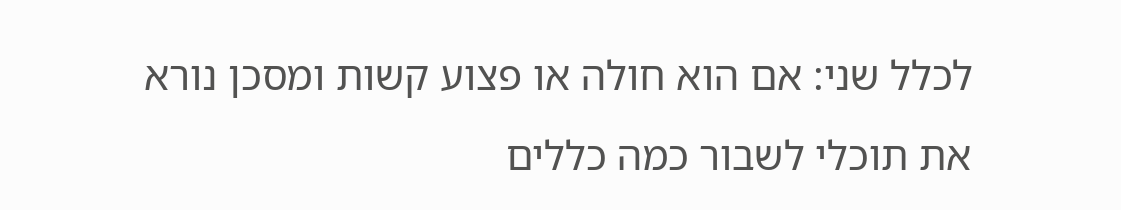לכלל שני: אם הוא חולה או פצוע קשות ומסכן נורא את תוכלי לשבור כמה כללים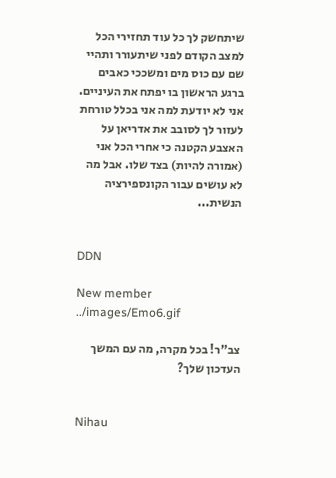שיתחשק לך כל עוד תחזירי הכל למצב הקודם לפני שיתעורר ותהיי שם עם כוס מים ומשככי כאבים ברגע הראשון בו יפתח את העיניים. אני לא יודעת למה אני בכלל טורחת לעזור לך לסובב את אדריאן על האצבע הקטנה כי אחרי הכל אני (אמורה להיות) בצד שלו. אבל מה לא עושים עבור הקונספירציה הנשית...


DDN

New member
../images/Emo6.gif

צב"ר! בכל מקרה, מה עם המשך העדכון שלך?


Nihau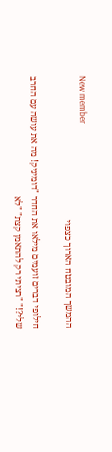New member
ההמשך המובטח הארוך כצפוי

חילופי דברים זועמים מילאו את החדר "דומיניק! מה את עושה עם החרב שלי?!" "רציתי רק להתאמן קצת" "לא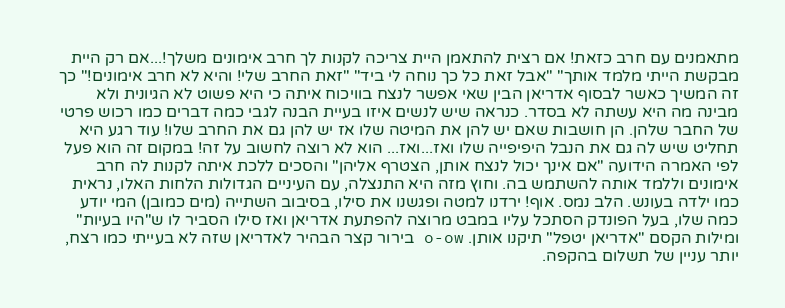מתאמנים עם חרב כזאת! אם רצית להתאמן היית צריכה לקנות לך חרב אימונים משלך!...אם רק היית מבקשת הייתי מלמד אותך" "אבל זאת כל כך נוחה לי ביד" "זאת החרב שלי! והיא לא חרב אימונים!" כך זה המשיך כאשר לבסוף אדריאן הבין שאי אפשר לנצח בוויכוח איתה כי היא פשוט לא הגיונית ולא מבינה מה היא עשתה לא בסדר. כנראה שיש לנשים איזו בעיית הבנה לגבי כמה דברים כמו רכוש פרטי של החבר שלהן. הן חושבות שאם יש להן את המיטה שלו אז יש להן גם את החרב שלו! עוד רגע היא תחליט שיש לה גם את הנבל היפיפייה שלו ואז...ואז... הוא לא רוצה לחשוב על זה! במקום זה הוא פעל לפי האמרה הידועה "אם אינך יכול לנצח אותן, הצטרף אליהן" והסכים ללכת איתה לקנות לה חרב אימונים וללמד אותה להשתמש בה. וחוץ מזה היא התנצלה, עם העיניים הגדולות הלחות האלו, נראית כמו ילדה בעונש. הלב נמס. אוף! ירדנו למטה ופגשנו את סילו, בסיבוב השתייה (מים כמובן) המי יודע כמה שלו, בעל הפונדק הסתכל עליו במבט מרוצה להפתעת אדריאן ואז סילו הסביר לו ש"היו בעיות" ומילות הקסם "אדריאן יטפל" תיקנו אותן. o-ow בירור קצר הבהיר לאדריאן שזה לא בעייתי כמו רצח, יותר עניין של תשלום בהקפה.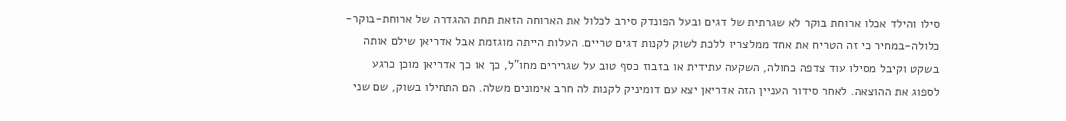סילו והילד אכלו ארוחת בוקר לא שגרתית של דגים ובעל הפונדק סירב לכלול את הארוחה הזאת תחת ההגדרה של ארוחת-בוקר-כלולה-במחיר כי זה הטריח את אחד ממלצריו ללכת לשוק לקנות דגים טריים. העלות הייתה מוגזמת אבל אדריאן שילם אותה בשקט וקיבל מסילו עוד צדפה כחולה, השקעה עתידית או בזבוז כסף טוב על שגרירים מחו"ל, כך או כך אדריאן מוכן כרגע לספוג את ההוצאה. לאחר סידור העניין הזה אדריאן יצא עם דומיניק לקנות לה חרב אימונים משלה. הם התחילו בשוק, שם שני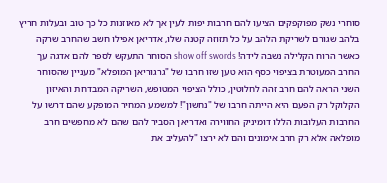סוחרי נשק מפוקפקים הציעו להם חרבות יפות לעין אך לא מאוזנות כל כך טוב ובעלות חריץ בלהב שגורם לשריקת הלהב על כל תזוזה קטנה שלו, אדריאן אפילו חשב שהחרב שרקה כאשר הרוח הקלילה נשבה לידה! show off swords הסוחר התעקש לספר להם אדגה עך החרב המעוטרת בציפוי כסף הוא טען שזו חרבו של "גרגוריאן המופלא" מעניין שהסוחר השני הראה להם חרב זהה לחלוטין, כולל הציפוי המטופש, השריקה המבדחת והאיזון הקלוקל רק הפעם היא הייתה חרבו של "נחשון"! למשמע המחיר המופקע שהם דרשו על החרבות העלובות הללו דומיניק החווירה ואדריאן הסביר להם שהם לא מחפשים חרב מופלאה אלא רק חרב אימונים והם לא ירצו "להעליב את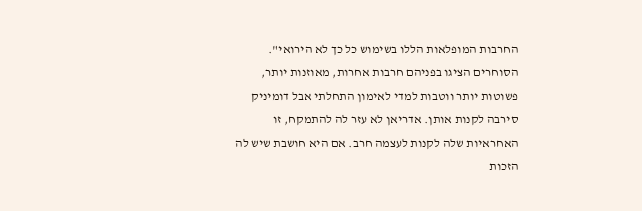החרבות המופלאות הללו בשימוש כל כך לא הירואי". הסוחרים הציגו בפניהם חרבות אחרות, מאוזנות יותר, פשוטות יותר ווטבות למדי לאימון התחלתי אבל דומיניק סירבה לקנות אותן. אדריאן לא עזר לה להתמקח, זו האחראיות שלה לקנות לעצמה חרב. אם היא חושבת שיש לה הזכות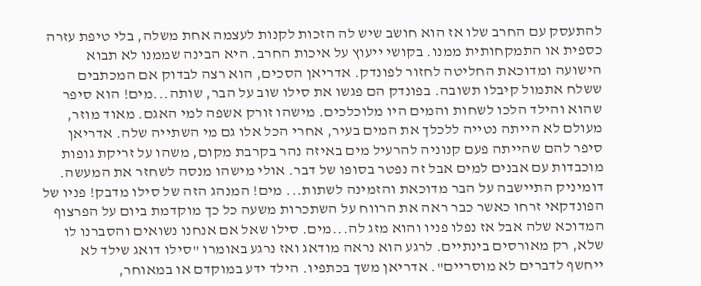להתעסק עם החרב שלו אז הוא חושב שיש לה הזכות לקנות לעצמה אחת משלה, בלי טיפת עזרה כספית או התמקחותית ממנו. בקושי ייעוץ על איכות החרב. היא הבינה שממנו לא תבוא הישועה ומדוכאת החליטה לחזור לפונדק. אדריאן הסכים, הוא רצה לבדוק אם המכתבים ששלח אתמול קיבלו תשובה. בפונדק הם פגשו את סילו שוב על הבר, שותה...מים! הוא סיפר שהוא והילד הלכו לשחות והמים היו מלוכלכים. מישהו זורק אשפה למי האגם. מאוד מוזר, מעולם לא הייתה נטייה ללכלך את המים בעיר, אחרי הכל אלו גם מי השתייה שלה. אדריאן סיפר להם שהייתה פעם קנוניה להרעיל מים באיזה נהר בקרבת מקום, משהו על זריקת גופות מוכבדות עם אבנים למים אבל זה נפטר בסופו של דבר. אולי מישהו מנסה לשחזר את המעשה. דומיניק התיישבה על הבר מדוכאת והזמינה לשתות... מים! המנהג הזה של סילו מדבק! פניו של הפונדקאי זרחו כאשר כבר ראה את הרווח על השתכרות משעה כל כך מוקדמת ביום על הפרצוף המדוכא שלה אבל אז נפלו פניו והוא מזג לה...מים. סילו שאל אם אנחנו נשואים והסברנו לו שלא, רק מאורסים בינתיים. לרגע הוא נראה מודאג ואז נרגע באומרו "סילו דואג שילד לא ייחשף לדברים לא מוסריים". אדריאן משך בכתפיו. הילד ידע במוקדם או במאוחר,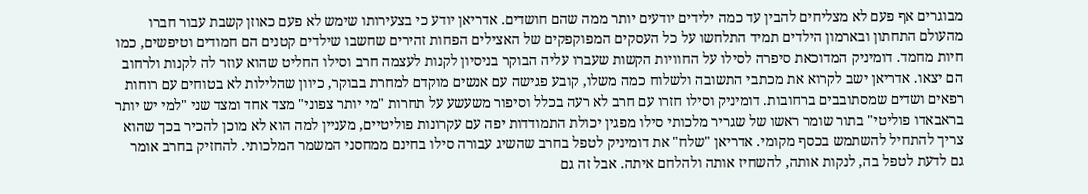מבוגרים אף פעם לא מצליחים להבין עד כמה ילידים יודעים יותר ממה שהם חושדים. אדריאן יודע כי בצעירותו שימש לא פעם כאוזן קשבת עבור חברו מהעולם התחתון ובארמון הילדים תמיד התלחשו על כל העסקים המפוקפקים של האצילים הפחות זהירים שחשבו שילדים קטנים הם חמודים וטיפשים, כמו חיות מחמד. דומיניק המדוכאת סיפרה לסילו על החוויות הקשות שעברו עליה הבוקר בניסיון לקנות לעצמה חרב וסילו החליט שהוא עוזר לה לקנות ולרחוב הם יצאו. אדריאן ישב לקרוא את מכתבי התשובה ולשלוח כמה משלו, קובע פגישה עם אנשים מוקדם למחרת בבוקר, כיוון שהלילות לא בטוחים עם רוחות רפאים ושדים שמסתובבים ברחובות. דומיניק וסילו חזרו עם חרב לא רעה בכלל וסיפור משעשע על תחרות "מי יותר צפוני" מצד אחד ומצד שני "למי יש יותר בראבאדו פוליטי" בתור שומר ראשו של שגריר מלכותי סילו מפגין יכולת התמודדות יפה עם עקרונות פוליטיים, מעניין למה הוא לא מוכן להכיר בכך שהוא צריך להתחיל להשתמש בכסף מקומי. אדריאן "שלח" את דומיניק לטפל בחרב שהשיג עבורה סילו בחינם ממחסני המשמר המלכותי. להחזיק בחרב אומר גם לדעת לטפל בה, לנקות אותה, להשחיז אותה ולהלחם איתה. אבל זה גם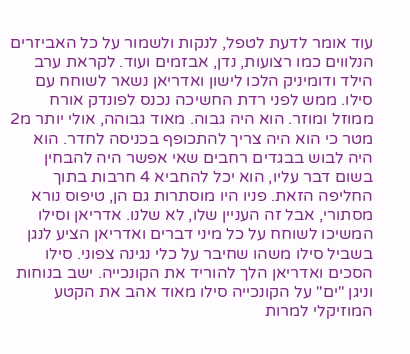עוד אומר לדעת לטפל, לנקות ולשמור על כל האביזרים הנלווים כמו רצועות, נדן, אבזמים ועוד. לקראת ערב הילד ודומיניק הלכו לישון ואדריאן נשאר לשוחח עם סילו. ממש לפני רדת החשיכה נכנס לפונדק אורח ממוזל ומוזר. הוא היה גבוה. מאוד גבוהה, אולי יותר מ2 מטר כי הוא היה צריך להתכופף בכניסה לחדר. הוא היה לבוש בבגדים רחבים שאי אפשר היה להבחין בשום דבר עליו, הוא יכל להחביא 4 חרבות בתוך החליפה הזאת. פניו היו מוסתרות גם הן, טיפוס נורא מסתורי, אבל זה העניין שלו, לא שלנו. אדריאן וסילו המשיכו לשוחח על כל מיני דברים ואדריאן הציע לנגן בשביל סילו משהו שחיבר על כלי נגינה צפוני. סילו הסכים ואדריאן הלך להוריד את הקונכייה. ישב בנוחות וניגן "ים" על הקונכייה סילו מאוד אהב את הקטע המוזיקלי למרות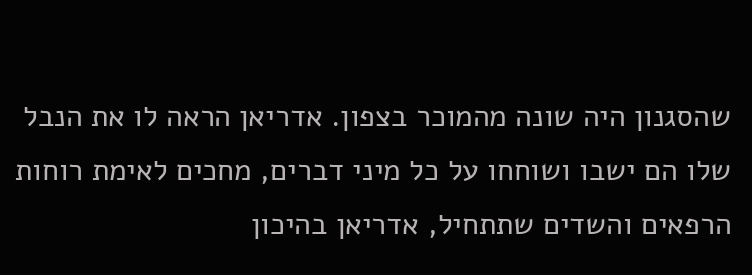שהסגנון היה שונה מהמוכר בצפון. אדריאן הראה לו את הנבל שלו הם ישבו ושוחחו על כל מיני דברים, מחכים לאימת רוחות הרפאים והשדים שתתחיל, אדריאן בהיכון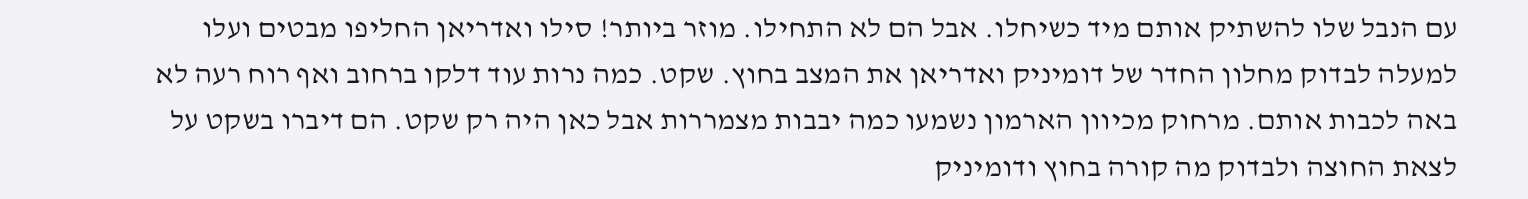עם הנבל שלו להשתיק אותם מיד כשיחלו. אבל הם לא התחילו. מוזר ביותר! סילו ואדריאן החליפו מבטים ועלו למעלה לבדוק מחלון החדר של דומיניק ואדריאן את המצב בחוץ. שקט. כמה נרות עוד דלקו ברחוב ואף רוח רעה לא באה לכבות אותם. מרחוק מכיוון הארמון נשמעו כמה יבבות מצמררות אבל כאן היה רק שקט. הם דיברו בשקט על לצאת החוצה ולבדוק מה קורה בחוץ ודומיניק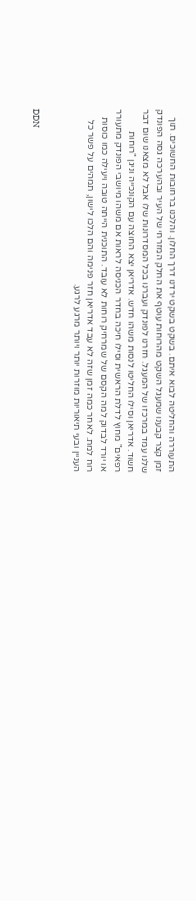התעוררה והחליטה לבוא איתם. בשקט בשקט ירדנו דרך החלון. והלכנו ברחובות החשוכים. תוך זמן קצר קבענו שמעגל השקט מהרוחות עוטף את החלק המזרחי של העיר ובהערכה גסה הפונדק שלנו עמד במרכזו של המעגל. חזרנו לפונדק ועברנו בכל המסדרונות שלו אבל לא מצאנו שום דבר חשוד. אדריאן וסילו החליטו לנסות משהו חדש. אדריאן יצא החוצה עם הקונכייה וניגן "רוחות רפאים" מחוץ לדלת הראשית וסילו חיכה בחדר הכניסה לראות אם משהו מיושבי הפונדק מתעורר או יורד לבדוק למה הקסם של שמרחיק רוחות לא עובד. התוכנית הייתה טובה ויעילה כמו כוסות רוח למת. לאחר כמה זמן שזה לא עבד אדריאן חזר פנימה והם הלכו לישון, תמהים על פשר כל העניין ובעי תיאוריות מוזרות יותר ויותר מרגע לרגע.


DDN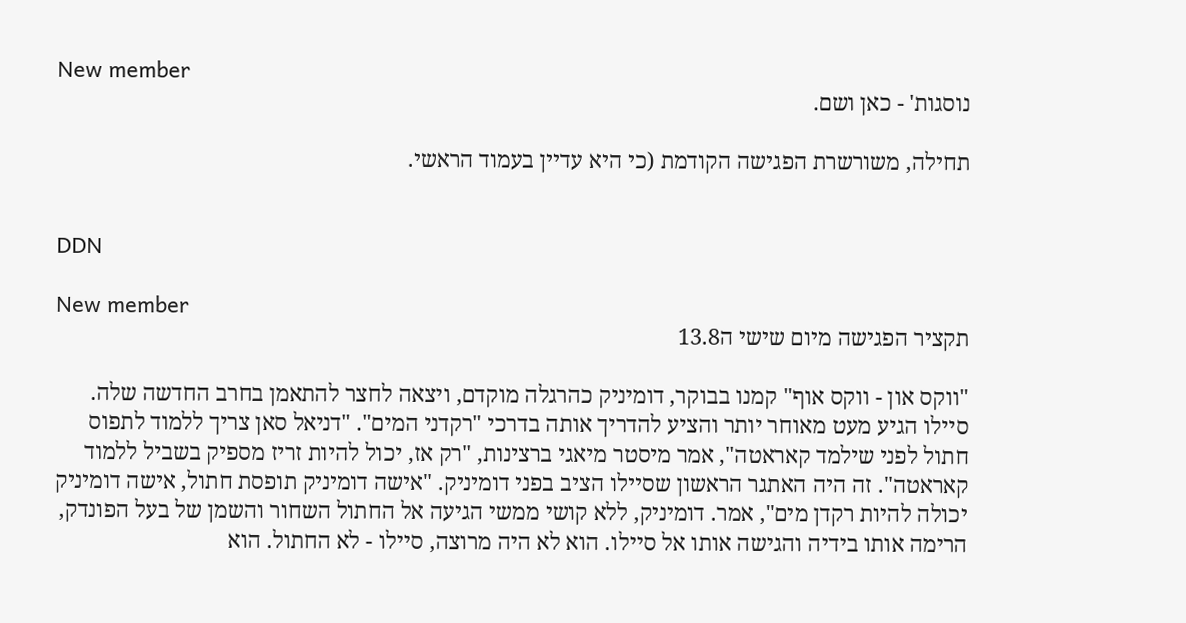New member
נוסגות' - כאן ושם.

תחילה, משורשרת הפגישה הקודמת (כי היא עדיין בעמוד הראשי.


DDN

New member
תקציר הפגישה מיום שישי ה13.8

"ווקס און - ווקס אוף" קמנו בבוקר, דומיניק כהרגלה מוקדם, ויצאה לחצר להתאמן בחרב החדשה שלה. סיילו הגיע מעט מאוחר יותר והציע להדריך אותה בדרכי "רקדני המים". "דניאל סאן צריך ללמוד לתפוס חתול לפני שילמד קאראטה", אמר מיסטר מיאגי ברצינות, "רק אז, יכול להיות זריז מספיק בשביל ללמוד קאראטה". זה היה האתגר הראשון שסיילו הציב בפני דומיניק. "אישה דומיניק תופסת חתול, אישה דומיניק יכולה להיות רקדן מים", אמר. דומיניק, ללא קושי ממשי הגיעה אל החתול השחור והשמן של בעל הפונדק, הרימה אותו בידיה והגישה אותו אל סיילו. הוא לא היה מרוצה, סיילו - לא החתול. הוא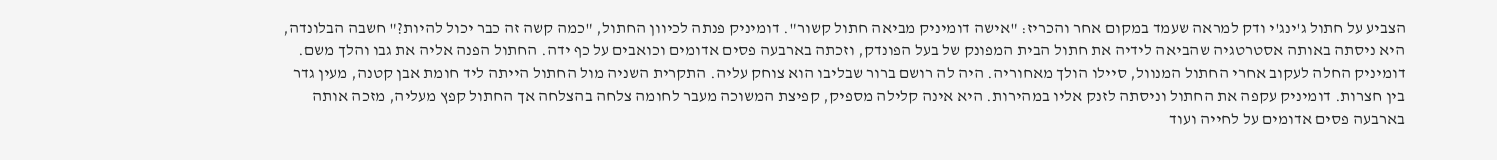הצביע על חתול ג'ינג'י ודק למראה שעמד במקום אחר והכריז: "אישה דומיניק מביאה חתול קשור". דומיניק פנתה לכיוון החתול, "כמה קשה זה כבר יכול להיות?" חשבה הבלונדה, היא ניסתה באותה אסטרטגיה שהביאה לידיה את חתול הבית המפונק של בעל הפונדק, וזכתה בארבעה פסים אדומים וכואבים על כף ידה. החתול הפנה אליה את גבו והלך משם. דומיניק החלה לעקוב אחרי החתול המנוול, סיילו הולך מאחוריה. היה לה רושם ברור שבליבו הוא צוחק עליה. התקרית השניה מול החתול הייתה ליד חומת אבן קטנה, מעין גדר בין חצרות. דומיניק עקפה את החתול וניסתה לזנק אליו במהירות. היא אינה קלילה מספיק, קפיצת המשוכה מעבר לחומה צלחה בהצלחה אך החתול קפץ מעליה, מזכה אותה בארבעה פסים אדומים על לחייה ועוד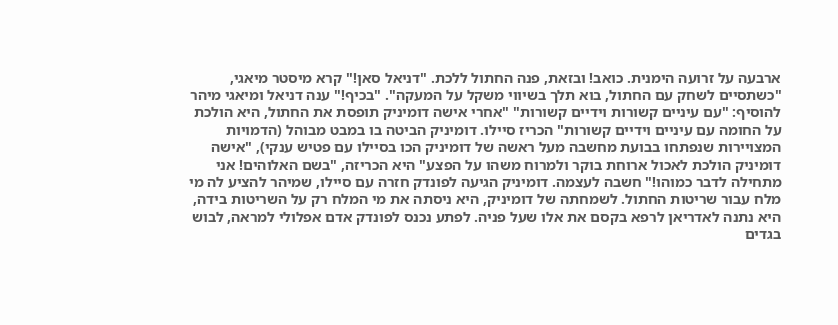ארבעה על זרועה הימנית. כואב! ובזאת, פנה החתול ללכת. "דניאל סאן!" קרא מיסטר מיאגי, "כשתסיים לשחק עם החתול, בוא תלך בשיווי משקל על המעקה". "בכיף!" ענה דניאל ומיאגי מיהר להוסיף: "עם עיניים קשורות וידיים קשורות" "אחרי אישה דומיניק תופסת את החתול, היא הולכת על החומה עם עיניים וידיים קשורות" הכריז סיילו. דומיניק הביטה בו במבט מבוהל (הדמויות המצויירות שנפתחו בבועת מחשבה מעל ראשה של דומיניק הכו בסיילו עם פטיש ענקי), "אישה דומיניק הולכת לאכול ארוחת בוקר ולמרוח משהו על הפצע" היא הכריזה, "בשם האלוהים! אני מתחילה לדבר כמוהו!" חשבה לעצמה. דומיניק הגיעה לפונדק חזרה עם סיילו, שמיהר להציע לה מי מלח עבור שריטות החתול. לשמחתה של דומיניק, היא ניסתה את מי המלח רק על השריטות בידה, היא נתנה לאדריאן לרפא בקסם את אלו שעל פניה. לפתע נכנס לפונדק אדם אפלולי למראה, לבוש בגדים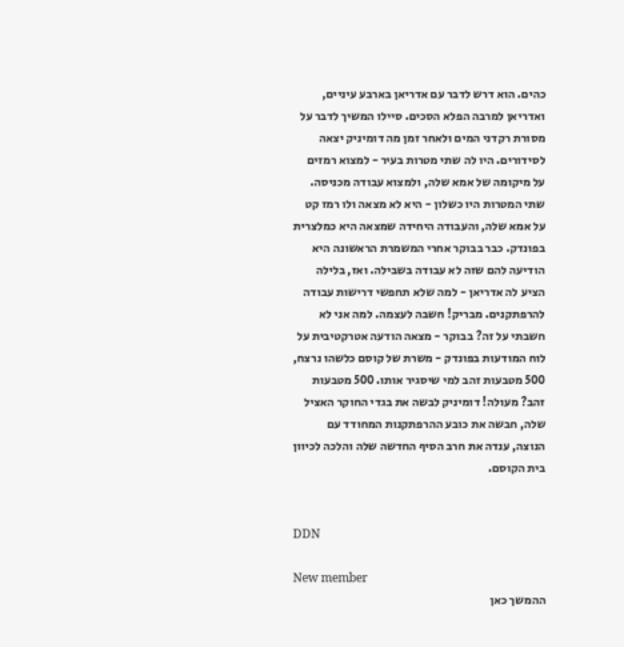כהים. הוא דרש לדבר עם אדריאן בארבע עיניים, ואדריאן למרבה הפלא הסכים. סיילו המשיך לדבר על מסורת רקדני המים ולאחר זמן מה דומיניק יצאה לסידורים. היו לה שתי מטרות בעיר - למצוא רמזים על מיקומה של אמא שלה, ולמצוא עבודה מכניסה. שתי המטרות היו כשלון - היא לא מצאה ולו רמז קט על אמא שלה, והעבודה היחידה שמצאה היא כמלצרית בפונדק. כבר בבוקר אחרי המשמרת הראשונה היא הודיעה להם שזה לא עבודה בשבילה. ואז, בלילה הציע לה אדריאן - למה שלא תחפשי דרישות עבודה להרפתקנים. מבריק! חשבה לעצמה. למה אני לא חשבתי על זה? בבוקר - מצאה הודעה אטרקטיבית על לוח המודעות בפונדק - משרת של קוסם כלשהו נרצח, 500 מטבעות זהב למי שיסגיר אותו. 500 מטבעות זהב? מעולה! דומיניק לבשה את בגדי החוקר האציל שלה, חבשה את כובע ההרפתקנות המחודד עם הנוצה, ענדה את חרב הסיף החדשה שלה והלכה לכיוון בית הקוסם.


DDN

New member
ההמשך כאן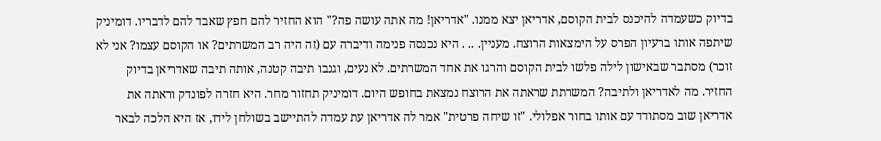בדיוק כשעמדה להיכנס לבית הקוסם, אדריאן יצא ממנו. "אדריאן! מה אתה עושה פה?" הוא החזיר להם חפץ שאבד להם לדבריו. דומיניק שיתפה אותו ברעיון הפרס על הימצאות הרוצח. מעניין. .. . היא נכנסה פנימה ודיברה עם (זה היה רב המשרתים? או הקוסם עצמו? אני לא זוכר) מסתבר שבאישון לילה פלשו לבית הקוסם והרגו את אחד המשרתים. לא נעים, וגנבו תיבה קטנה, אותה תיבה שאדריאן בדיוק החזיר. מה לאדריאן ולתיבה? המשרתת שראתה את הרוצח נמצאת בחופש היום. דומיניק תחזור מחר. היא חזרה לפונדק וראתה את אדריאן שוב מסתודד עם אותו בחור אפלולי. "זו שיחה פרטית" אמר לה אדריאן עת עמדה להתיישב בשולחן לידו, אז היא הלכה לבאר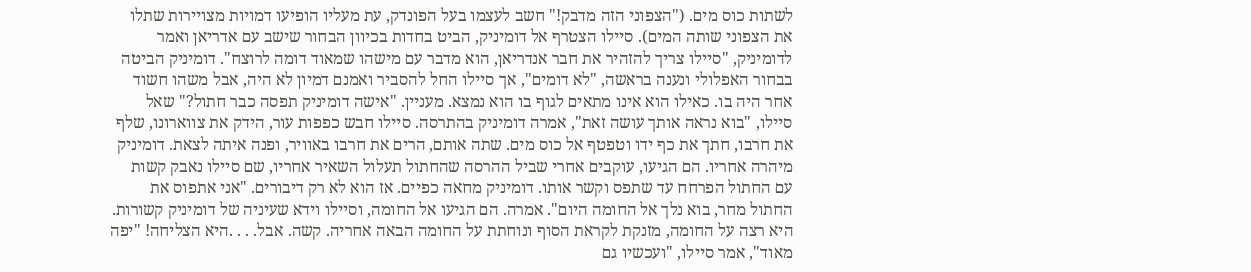לשתות כוס מים. ("הצפוני הזה מדבק!" חשב לעצמו בעל הפונדק, עת מעליו הופיעו דמויות מצויירות שתלו את הצפוני שותה המים). סיילו הצטרף אל דומיניק, הביט בחדות בכיוון הבחור שישב עם אדריאן ואמר לדומיניק, "סיילו צריך להזהיר את חבר אנדריאן, הוא מדבר עם מישהו שמאוד דומה לרוצח". דומיניק הביטה בבחור האפלולי ונענה בראשה, "לא דומים", אך סיילו החל להסביר ואמנם דמיון לא היה, אבל משהו חשוד אחר היה בו. כאילו הוא אינו מתאים לגוף בו הוא נמצא. מעניין. "אישה דומיניק תפסה כבר חתול?" שאל סיילו, "בוא נראה אותך עושה זאת", אמרה דומיניק בהתרסה. סיילו חבש כפפות עור, הידק את צווארונו, שלף את חרבו, חתך את כף ידו וטפטף אל כוס מים. שתה אותם, הרים את חרבו באוויר, ופנה איתה לצאת. דומיניק מיהרה אחריו. הם הגיעו, עוקבים אחרי שביל ההרסה שהחתול תעלול השאיר אחריו, שם סיילו נאבק קשות עם החתול הפרחח עד שתפס וקשר אותו. דומיניק מחאה כפיים. אז הוא לא רק דיבורים. "אני אתפוס את החתול מחר, בוא נלך אל החומה היום". אמרה. הם הגיעו אל החומה, וסיילו וידא שעיניה של דומיניק קשורות. היא רצה על החומה, מזנקת לקראת הסוף ונוחתת על החומה הבאה אחריה. קשה. אבל. . . .היא הצליחה! "יפה מאוד", אמר סיילו, "ועכשיו גם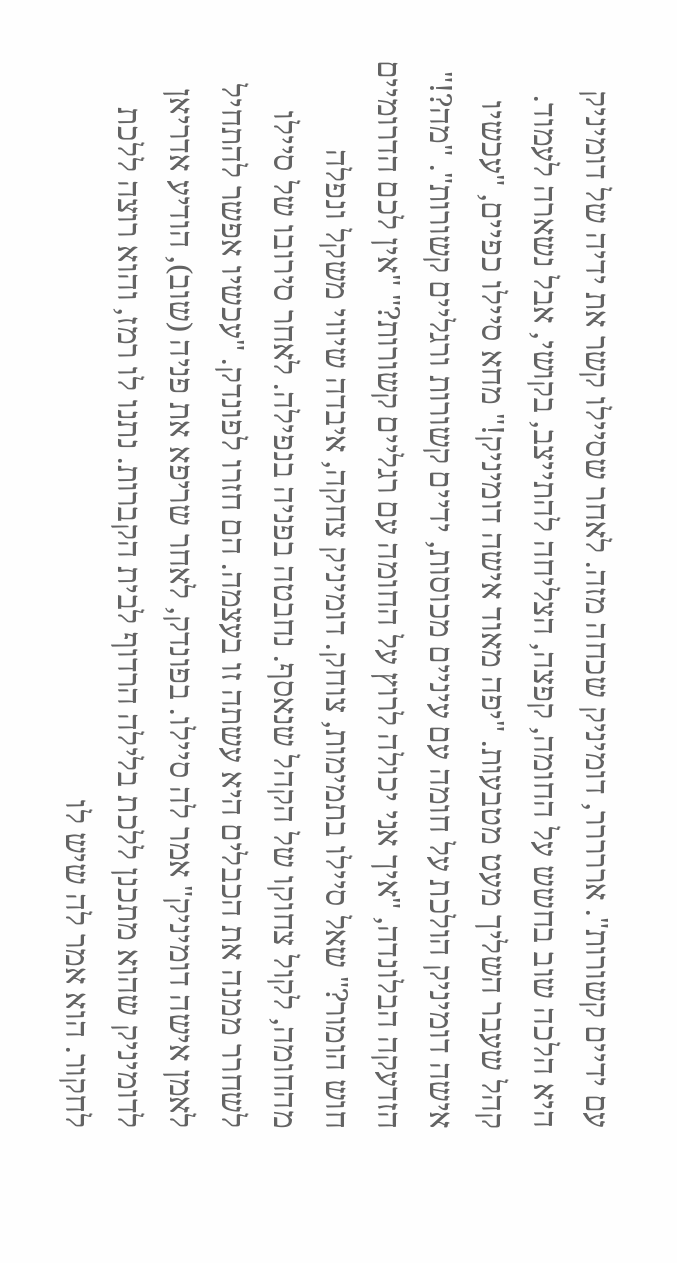עם ידיים קשורות". אררררר, דומיניק שכחה מזה. לאחר שסיילו קשר את ידיה של דומיניק היא הלכה שוב בחשש על החומה, קפצה, הצליחה להתייצב, בקושי, אבל נשארה לעמוד. קהל שעבר השליך מעט מטבעות. "יפה מאוד אישה דומיניק!" מחא סיילו כפיים, "עכשיו אישה דומיניק הולכת על חומה עם עיניים מכוסות, ידיים קשורות ורגליים קשורות". "מה?!" הזדעקה הבלונדה, "איך אני יכולה לרוץ על החומה עם רגליים קשורות?" "אין לכם הדרומיים חוש הומור?" שאל סיילו בתמימות, צוחק. דומיניק צחקה, איבדה שיווי משקל ונפלה מהחומה, לקול צחוקו של הקהל שנאסף. נחבטה בפניה בנפילה. לאחר סירובו של סיילו לשחרר ממנה את הכבלים היא עשתה זו בעצמה. הם חזרו לפונדק. "עכשיו אפשר להתחיל לאמן אישה דומיניק" אמר לה סיילו. בפונדק, לאחר שריפא את פניה (שוב), הודיע אדריאן לדומיניק שהוא מתכנן ללכת בלילה הרדוף לבית הקברות. נתנו לו רמז, והוא רוצה ללכת לחקור. הוא אמר לה שיש לו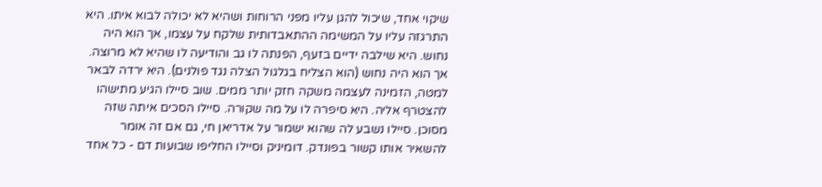שיקוי אחד, שיכול להגן עליו מפני הרוחות ושהיא לא יכולה לבוא איתו. היא התרגזה עליו על המשימה ההתאבדותית שלקח על עצמו, אך הוא היה נחוש. היא שילבה ידיים בזעף, הפנתה לו גב והודיעה לו שהיא לא מרוצה. אך הוא היה נחוש (הוא הצליח בגלגול הצלה נגד פולנים). היא ירדה לבאר למטה, הזמינה לעצמה משקה חזק יותר ממים. שוב סיילו הגיע מתישהו להצטרף אליה. היא סיפרה לו על מה שקורה. סיילו הסכים איתה שזה מסוכן. סיילו נשבע לה שהוא ישמור על אדריאן חי, גם אם זה אומר להשאיר אותו קשור בפונדק. דומיניק וסיילו החליפו שבועות דם - כל אחד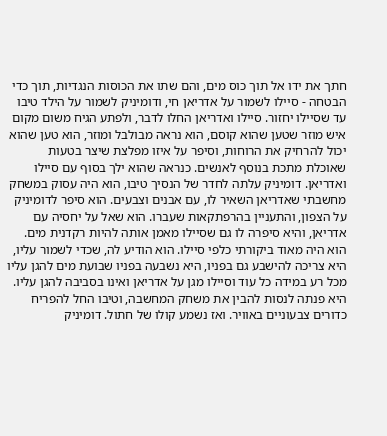חתך את ידו אל תוך כוס מים, והם שתו את הכוסות הנגדיות, תוך כדי הבטחה - סיילו לשמור על אדריאן חי, ודומיניק לשמור על הילד טיבו עד שסיילו יחזור. סיילו ואדריאן החלו לדבר, ולפתע הגיח משום מקום איש מוזר שטען שהוא קוסם, הוא נראה מבולבל ומוזר, הוא טען שהוא יכול להרחיק את הרוחות, וסיפר על איזו מפלצת שיצר בטעות שאוכלת מתכת בנוסף לאנשים. כנראה שהוא ילך בסוף עם סיילו ואדריאן. דומיניק עלתה לחדר של הנסיך טיבו, הוא היה עסוק במשחק מחשבתי שאדריאן השאיר לו, עם אבנים וצבעים. הוא סיפר לדומיניק על הצפון, והתעניין בהרפתקאות שעברו. הוא שאל על יחסיה עם אדריאן, והיא סיפרה לו גם שסיילו מאמן אותה להיות רקדנית מים. הוא היה מאוד ביקורתי כלפי סיילו. הוא הודיע לה, שכדי לשמור עליו, היא צריכה להישבע גם בפניו, היא נשבעה בפניו שבועת מים להגן עליו מכל רע במידה כל עוד וסיילו מגן על אדריאן ואינו בסביבה להגן עליו. היא פנתה לנסות להבין את משחק המחשבה, וטיבו החל להפריח כדורים צבעוניים באוויר. ואז נשמע קולו של חתול. דומיניק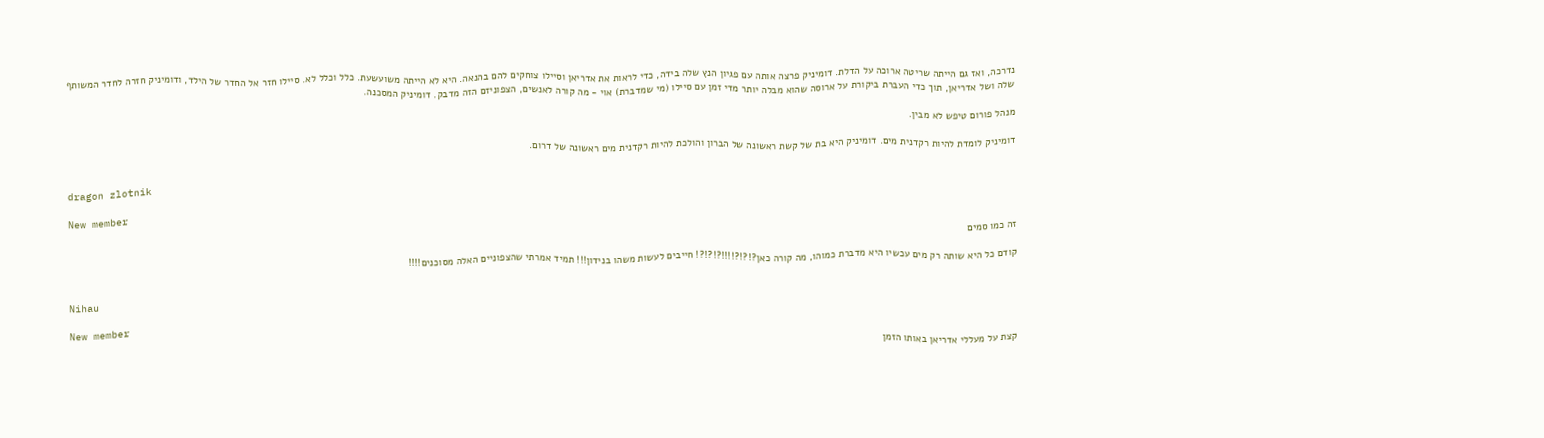נדרכה, ואז גם הייתה שריטה ארוכה על הדלת. דומיניק פרצה אותה עם פגיון הנץ שלה בידה, כדי לראות את אדריאן וסיילו צוחקים להם בהנאה. היא לא הייתה משועשעת. כלל וכלל לא. סיילו חזר אל החדר של הילד, ודומיניק חזרה לחדר המשותף שלה ושל אדריאן, תוך כדי העברת ביקורת על ארוסה שהוא מבלה יותר מדי זמן עם סיילו (מי שמדברת) אוי - מה קורה לאנשים, הצפוניזם הזה מדבק. דומיניק המסכנה.

מנהל פורום טיפש לא מבין.

דומיניק לומדת להיות רקדנית מים. דומיניק היא בת של קשת ראשונה של הברון והולכת להיות רקדנית מים ראשונה של דרום.


dragon zlotnik

New member
זה כמו סמים

קודם כל היא שותה רק מים עכשיו היא מדברת כמוהו, מה קורה כאן?!?!?!!!!?!?!?! חייבים לעשות משהו בנידון!!! תמיד אמרתי שהצפוניים האלה מסוכנים!!!!


Nihau

New member
קצת על מעללי אדריאן באותו הזמן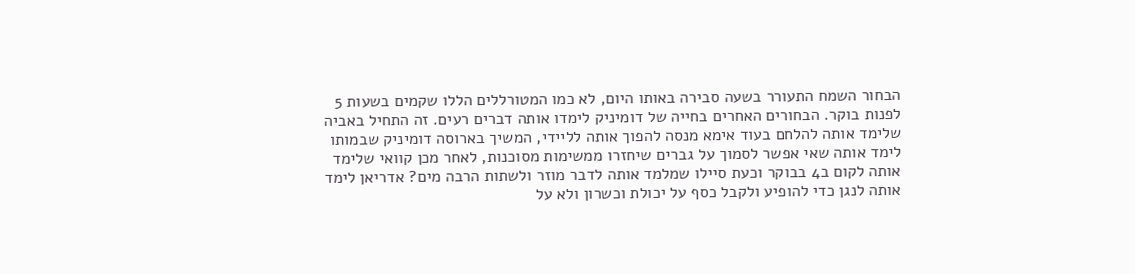הבחור השמח התעורר בשעה סבירה באותו היום, לא כמו המטורללים הללו שקמים בשעות 5 לפנות בוקר. הבחורים האחרים בחייה של דומיניק לימדו אותה דברים רעים. זה התחיל באביה שלימד אותה להלחם בעוד אימא מנסה להפוך אותה לליידי, המשיך בארוסה דומיניק שבמותו לימד אותה שאי אפשר לסמוך על גברים שיחזרו ממשימות מסוכנות, לאחר מכן קוואי שלימד אותה לקום ב4 בבוקר וכעת סיילו שמלמד אותה לדבר מוזר ולשתות הרבה מים? אדריאן לימד אותה לנגן כדי להופיע ולקבל כסף על יכולת וכשרון ולא על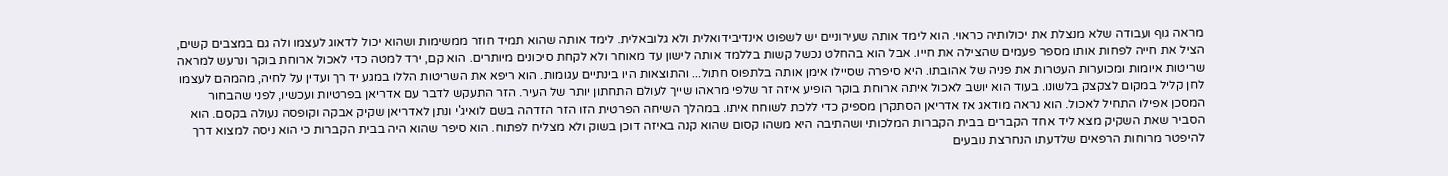מראה גוף ועבודה שלא מנצלת את יכולותיה כראוי. הוא לימד אותה שעירוניים יש לשפוט אינדיבידואלית ולא גלובאלית. לימד אותה שהוא תמיד חוזר ממשימות ושהוא יכול לדאוג לעצמו ולה גם במצבים קשים, הציל את חייה לפחות אותו מספר פעמים שהצילה את חייו. אבל הוא בהחלט נכשל קשות בללמד אותה לישון עד מאוחר ולא לקחת סיכונים מיותרים. הוא קם, ירד למטה כדי לאכול ארוחת בוקר ונרעש למראה שריטות איומות ומכוערות העטרות את פניה של אהובתו. היא סיפרה שסיילו אימן אותה בלתפוס חתול... והתוצאות היו בינתיים עגומות. הוא ריפא את השריטות הללו במגע יד רך ועדין על לחיה, מהמהם לעצמו לחן קליל במקום לצקצק בלשונו. בעוד הוא יושב לאכול איתה ארוחת בוקר הופיע איזה זר שלפי מראהו שייך לעולם התחתון יותר של העיר. הזר התעקש לדבר עם אדריאן בפרטיות ועכשיו, לפני שהבחור המסכן אפילו התחיל לאכול. הוא נראה מודאג אז אדריאן הסתקרן מספיק כדי ללכת לשוחח איתו. במהלך השיחה הפרטית הזו הזר הזדהה בשם לואיג'י ונתן לאדריאן שקיק אבקה וקופסה נעולה בקסם. הוא הסביר שאת השקיק מצא ליד אחד הקברים בבית הקברות המלכותי ושהתיבה היא משהו קסום שהוא קנה באיזה דוכן בשוק ולא מצליח לפתוח. הוא סיפר שהוא היה בבית הקברות כי הוא ניסה למצוא דרך להיפטר מרוחות הרפאים שלדעתו הנחרצת נובעים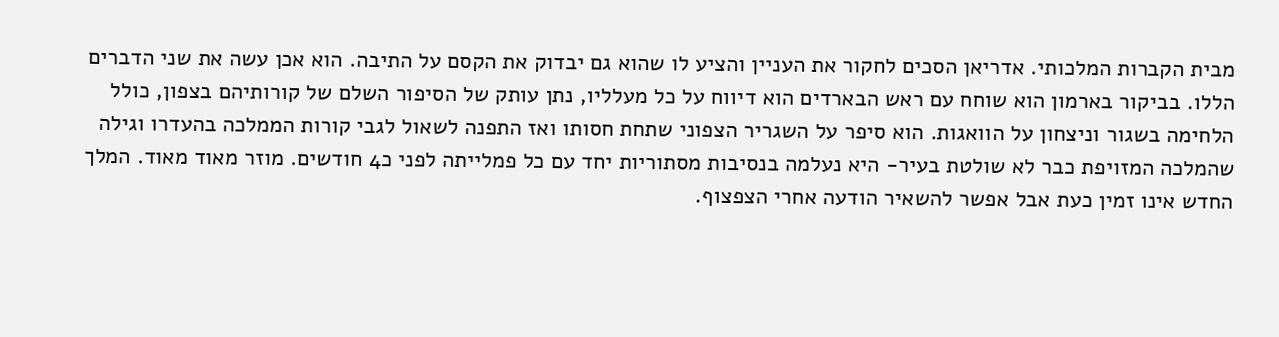מבית הקברות המלכותי. אדריאן הסכים לחקור את העניין והציע לו שהוא גם יבדוק את הקסם על התיבה. הוא אכן עשה את שני הדברים הללו. בביקור בארמון הוא שוחח עם ראש הבארדים הוא דיווח על כל מעלליו, נתן עותק של הסיפור השלם של קורותיהם בצפון, כולל הלחימה בשגור וניצחון על הוואגות. הוא סיפר על השגריר הצפוני שתחת חסותו ואז התפנה לשאול לגבי קורות הממלכה בהעדרו וגילה שהמלכה המזויפת כבר לא שולטת בעיר- היא נעלמה בנסיבות מסתוריות יחד עם כל פמלייתה לפני כ4 חודשים. מוזר מאוד מאוד. המלך החדש אינו זמין כעת אבל אפשר להשאיר הודעה אחרי הצפצוף.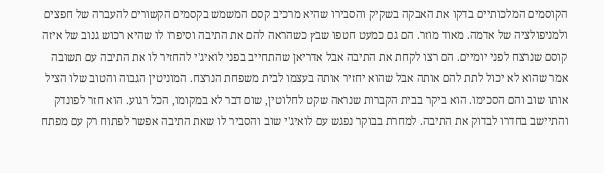הקוסמים המלכותיים בדקו את האבקה בשקיק והסבירו שהיא מרכיב קסם המשמש בקסמים הקשורים להעברה של חפצים ולמניפולציה של אדמה. מאוד מוזר. הם גם כמעט חטפו שבץ כשהראה להם את התיבה וסיפרו לו שהיא רכוש גנוב של איזה קוסם שנרצח לפני יומיים. הם רצו לקחת את התיבה אבל אדריאן שהתחייב בפני לואיג'י להחזיר לו את התיבה עם תשובה אמר שהוא לא יכול לתת להם אותה אבל שהוא יחזיר אותה בעצמו לבית משפחת הנרצח. המוניטין הגבוה והטוב שלו הציל אותו שוב והם הסכימו. הוא ביקר בבית הקברות שנראה שקט לחלוטין, שום דבר לא במקומו, הכל רגוע. הוא חזר לפונדק והתיישב בחדרו לבדוק את התיבה. למחרת בבוקר נפגש עם לואיג'י שוב והסביר לו שאת התיבה אפשר לפתוח רק עם מפתח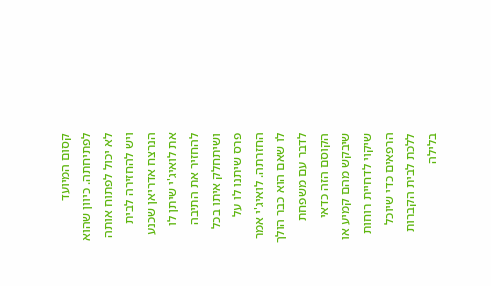קסום המיועד לפתיחתה. כיוון שהוא לא יכול לפתוח אותה ויש להחזירה לבית הנרצח אדריאן שכנע את לואיג'י שיתן לו להחזיר את התיבה ושיתחלק איתו בכל פרס שיתנו לו על החזרתה. לואיג'י אמר לו שאם הוא כבר הולך לדבר עם משפחת הקוסם הזה כדאי שיבקש מהם קמיע או שיקוי לדחיית רוחות הרפאים כדי שיוכל ללכת לבית הקברות בלילה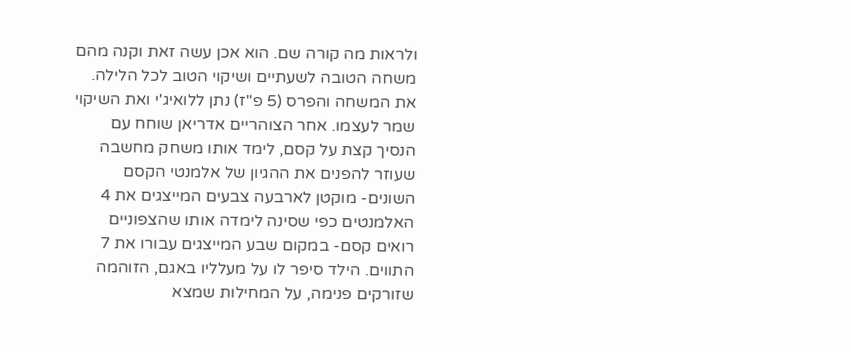ולראות מה קורה שם. הוא אכן עשה זאת וקנה מהם משחה הטובה לשעתיים ושיקוי הטוב לכל הלילה. את המשחה והפרס (5 פ"ז) נתן ללואיג'י ואת השיקוי שמר לעצמו. אחר הצוהריים אדריאן שוחח עם הנסיך קצת על קסם, לימד אותו משחק מחשבה שעוזר להפנים את ההגיון של אלמנטי הקסם השונים- מוקטן לארבעה צבעים המייצגים את 4 האלמנטים כפי שסינה לימדה אותו שהצפוניים רואים קסם- במקום שבע המייצגים עבורו את 7 התווים. הילד סיפר לו על מעלליו באגם, הזוהמה שזורקים פנימה, על המחילות שמצא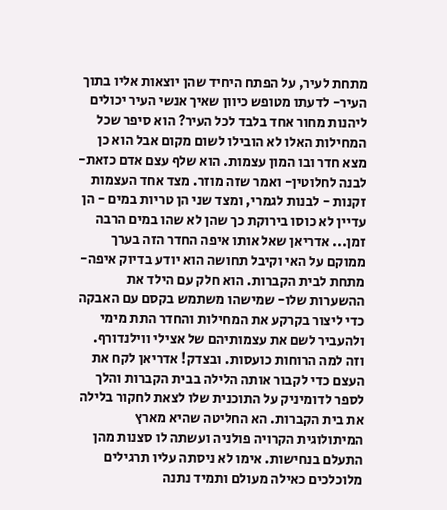מתחת לעיר, על הפתח היחיד שהן יוצאות אליו בתוך העיר- לדעתו מטופש כיוון שאיך אנשי העיר יכולים ליהנות מחור אחד בלבד לכל העיר? הוא סיפר שכל המחילות האלו לא הובילו לשום מקום אבל הוא כן מצא חדר ובו המון עצמות. הוא שלף עצם אדם כזאת- לבנה לחלוטין- ואמר שזה מוזר. מצד אחד העצמות זקנות - לבנות לגמרי, ומצד שני הן טריות במים - הן עדיין לא כוסו בירוקת כך שהן לא שהו במים הרבה זמן... אדריאן שאל אותו איפה החדר הזה בערך ממוקם על האי וקיבל תחושה הוא יודע בדיוק איפה- מתחת לבית הקברות. הוא חלק עם הילד את ההשערות שלו- שמישהו משתמש בקסם עם האבקה כדי ליצור בקרקע את המחילות והחדר התת מימי ולהעביר לשם את עצמותיהם של אצילי ווילנדורף. וזה למה הרוחות כועסות. ובצדק! אדריאן לקח את העצם כדי לקבור אותה הלילה בבית הקברות והלך לספר לדומיניק על התוכנית שלו לצאת לחקור בלילה את בית הקברות. הא החליטה שהיא מארץ המיתולוגית הקרויה פולניה ועשתה לו סצנות מהן התעלם בנחישות. אימו לא ניסתה עליו תרגילים מלוכלכים כאילה מעולם ותמיד נתנה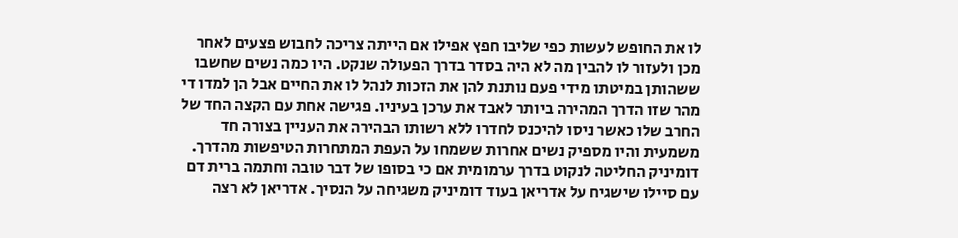לו את החופש לעשות כפי שליבו חפץ אפילו אם הייתה צריכה לחבוש פצעים לאחר מכן ולעזור לו להבין מה לא היה בסדר בדרך הפעולה שנקט. היו כמה נשים שחשבו ששהותן במיטתו מידי פעם נותנת להן את הזכות לנהל לו את החיים אבל הן למדו די מהר שזו הדרך המהירה ביותר לאבד את ערכן בעיניו. פגישה אחת עם הקצה החד של החרב שלו כאשר ניסו להיכנס לחדרו ללא רשותו הבהירה את העניין בצורה חד משמעית והיו מספיק נשים אחרות ששמחו על העפת המתחרות הטיפשות מהדרך. דומיניק החליטה לנקוט בדרך ערמומית אם כי בסופו של דבר טובה וחתמה ברית דם עם סיילו שישגיח על אדריאן בעוד דומיניק משגיחה על הנסיך. אדריאן לא רצה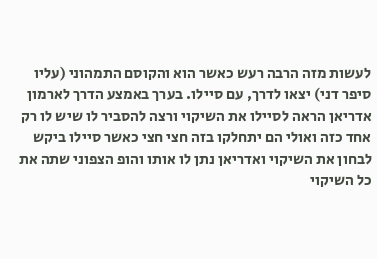לעשות מזה הרבה רעש כאשר הוא והקוסם התמהוני (עליו סיפר דני) יצאו לדרך, עם סיילו. בערך באמצע הדרך לארמון אדריאן הראה לסיילו את השיקוי ורצה להסביר לו שיש לו רק אחד כזה ואולי הם יתחלקו בזה חצי חצי כאשר סיילו ביקש לבחון את השיקוי ואדריאן נתן לו אותו והופ הצפוני שתה את כל השיקוי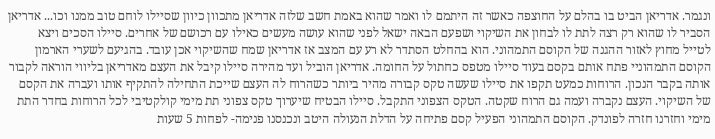ונגמר. אדריאן הביט בו בהלם על החוצפה כאשר זה היתמם לו ואמר שהוא באמת חשב שלזה אדריאן מתכוון כיוון שסיילו לוחם טוב ממנו וכו... אדריאן הסביר לו שהוא רק רצה לתת לו לבחון את השיקוי ושפעם הבאה ישאל לפני שהוא עושה מעשים כאילו עם רכושם של אחרים. סיילו הסכים ויצא לטייל מחוץ לאזור ההגנה של הקוסם התמהוני. הוא בהחלט הסתדר לא רע עם המצב אז אדריאן שמח שהשיקוי אכן עובד. בהגיעם לשערי הארמון הקוסם התמהוניי פתח אותם בקסם בעוד סיילו מטפס כחתול על החומה. אדריאן הוביל ועד מהירה סיילו קיבל את העצם מאדריאן בליווי הוראה לקבור אותה בקבר הנכון. הרוחות כמעט תקפו את סיילו שעשה טקס קבורה מהיר ביותר כשהרוח לה העצם שייכת התחילה להתקיף אותו ועברה את הקסם של השיקוי. העצם נקברה ועמה גם הרוח שקטה. הטקס הצפוני התקבל. סיילו הבטיח שיערוך טקס צפוני תת מימי קולקטיבי לכל הרוחות בחדר התת מימי וחזרנו חזרה לפונדק. הקוסם התמהוני הפעיל קסם פתיחה על הדלת הנעולה היטב ונכנסנו פנימה- לפחות 5 שעות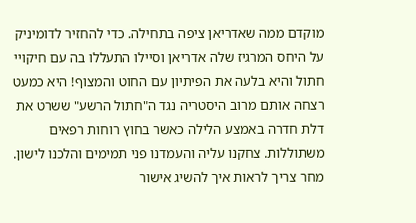מוקדם ממה שאדריאן ציפה בתחילה. כדי להחזיר לדומיניק על היחס המרגיז שלה אדריאן וסיילו התעללו בה עם חיקויי חתול והיא בלעה את הפיתיון עם החוט והמצוף! היא כמעט רצחה אותם מרוב היסטריה נגד ה"חתול הרשע" ששרט את דלת חדרה באמצע הלילה כאשר בחוץ רוחות רפאים משתוללות. צחקנו עליה והעמדנו פני תמימים והלכנו לישון. מחר צריך לראות איך להשיג אישור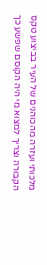מלכותי ועזרה מהכוהנים של העיר בביצוע טקס הקבורה וצריך למצוא מי היה הקוסם שפשע כך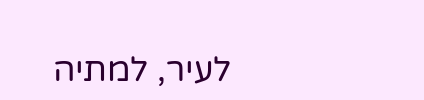לעיר, למתיה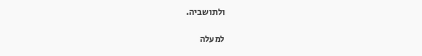ולתושביה.

למעלה